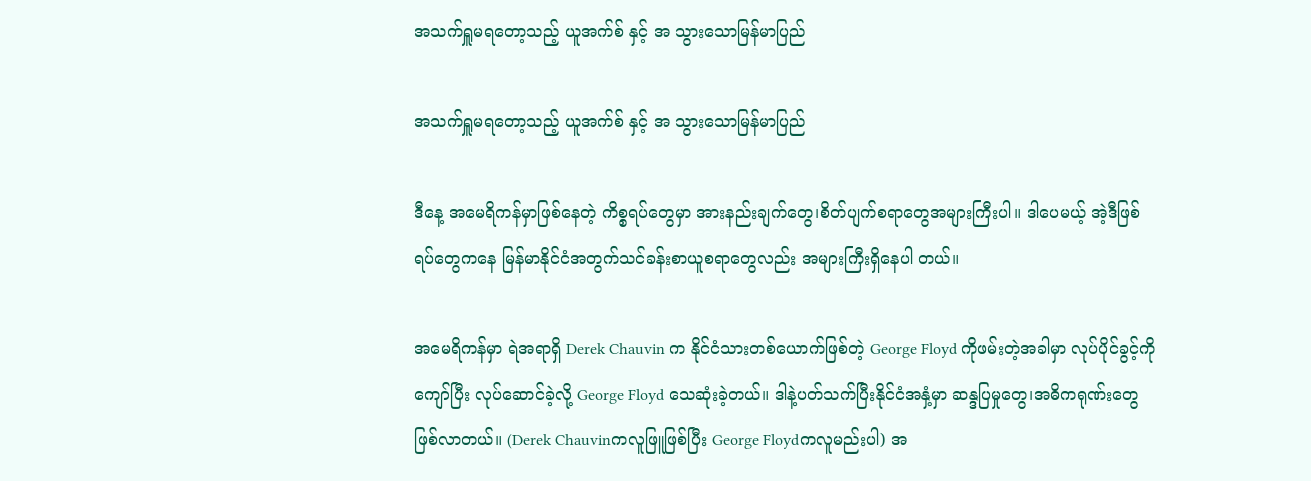အသက်ရှူမရတော့သည့် ယူအက်စ် နှင့် အ သွားသောမြန်မာပြည်

အသက်ရှူမရတော့သည့် ယူအက်စ် နှင့် အ သွားသောမြန်မာပြည်

ဒီနေ့ အမေရိကန်မှာဖြစ်နေတဲ့ ကိစ္စရပ်တွေမှာ အားနည်းချက်တွေ၊စိတ်ပျက်စရာတွေအများကြီးပါ။ ဒါပေမယ့် အဲ့ဒီဖြစ်ရပ်တွေကနေ မြန်မာနိုင်ငံအတွက်သင်ခန်းစာယူစရာတွေလည်း အများကြီးရှိနေပါ တယ်။

အမေရိကန်မှာ ရဲအရာရှိ Derek Chauvin က နိုင်ငံသားတစ်ယောက်ဖြစ်တဲ့ George Floyd ကိုဖမ်းတဲ့အခါမှာ လုပ်ပိုင်ခွင့်ကို ကျော်ပြီး လုပ်ဆောင်ခဲ့လို့ George Floyd သေဆုံးခဲ့တယ်။ ဒါနဲ့ပတ်သက်ပြီးနိုင်ငံအနှံ့မှာ ဆန္ဒပြမှုတွေ၊အဓိကရုဏ်းတွေဖြစ်လာတယ်။ (Derek Chauvinကလူဖြူဖြစ်ပြီး George Floydကလူမည်းပါ) အ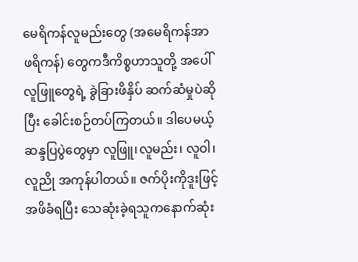မေရိကန်လူမည်းတွေ (အမေရိကန်အာဖရိကန်) တွေကဒီကိစ္စဟာသူတို့ အပေါ်လူဖြူတွေရဲ့ ခွဲခြားဖိနှိပ် ဆက်ဆံမှုပဲဆိုပြီး ခေါင်းစဉ်တပ်ကြတယ်။ ဒါပေမယ့် ဆန္ဒပြပွဲတွေမှာ လူဖြူ၊လူမည်း၊ လူဝါ၊ လူညို အကုန်ပါတယ်။ ဇက်ပိုးကိုဒူးဖြင့်အဖိခံရပြီး သေဆုံးခဲ့ရသူကနောက်ဆုံး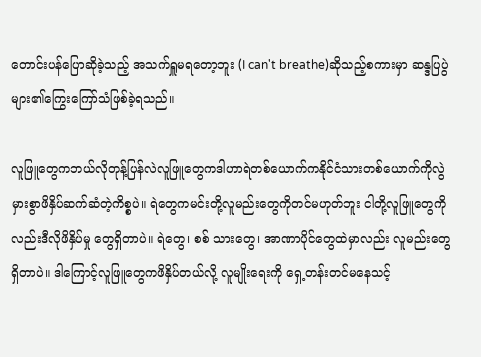တောင်းပန်ပြောဆိုခဲ့သည့် အသက်ရှူမရတော့ဘူး (I can't breathe)ဆိုသည့်စကားမှာ ဆန္ဒပြပွဲများ၏ကြွေးကြော်သံဖြစ်ခဲ့ရသည်။

လူဖြူတွေကဘယ်လိုတုန့်ပြန်လဲလူဖြူတွေကဒါဟာရဲတစ်ယောက်ကနိုင်ငံသားတစ်ယောက်ကိုလွဲမှားစွာဖိနှိပ်ဆက်ဆံတဲ့ကိစ္စပဲ။ ရဲတွေကမင်းတို့လူမည်းတွေကိုတင်မဟုတ်ဘူး ငါတို့လူဖြူတွေကိုလည်းဒီလိုဖိနှိပ်မှု တွေရှိတာပဲ။ ရဲတွေ၊ စစ် သားတွေ၊ အာဏာပိုင်တွေထဲမှာလည်း လူမည်းတွေရှိတာပဲ။ ဒါကြောင့်လူဖြူတွေကဖိနှိပ်တယ်လို့ လူမျိုးရေးကို ရှေ့တန်းတင်မနေသင့်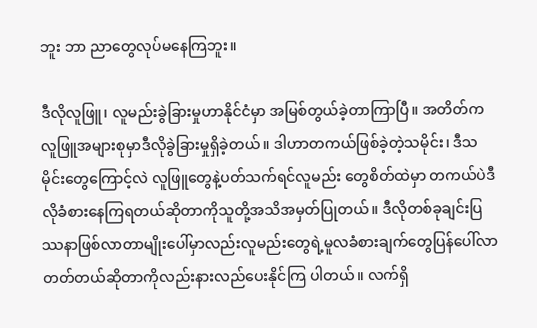ဘူး ဘာ ညာတွေလုပ်မနေကြဘူး။

ဒီလိုလူဖြူ၊ လူမည်းခွဲခြားမှုဟာနိုင်ငံမှာ အမြစ်တွယ်ခဲ့တာကြာပြီ။ အတိတ်ကလူဖြူအများစုမှာဒီလိုခွဲခြားမှုရှိခဲ့တယ်။ ဒါဟာတကယ်ဖြစ်ခဲ့တဲ့သမိုင်း၊ ဒီသမိုင်းတွေကြောင့်လဲ လူဖြူတွေနဲ့ပတ်သက်ရင်လူမည်း တွေစိတ်ထဲမှာ တကယ်ပဲဒီလိုခံစားနေကြရတယ်ဆိုတာကိုသူတို့အသိအမှတ်ပြုတယ်။ ဒီလိုတစ်ခုချင်းပြဿနာဖြစ်လာတာမျိုးပေါ်မှာလည်းလူမည်းတွေရဲ့မူလခံစားချက်တွေပြန်ပေါ်လာတတ်တယ်ဆိုတာကိုလည်းနားလည်ပေးနိုင်ကြ ပါတယ်။ လက်ရှိ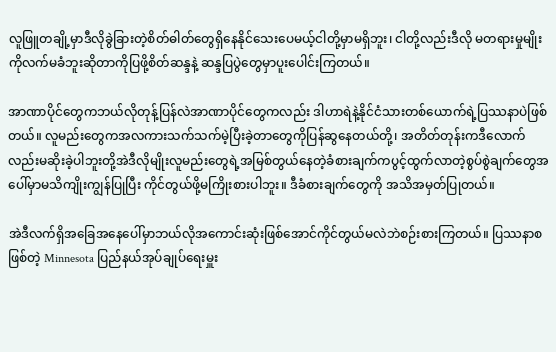လူဖြူတချို့မှာဒီလိုခွဲခြားတဲ့စိတ်ဓါတ်တွေရှိနေနိုင်သေးပေမယ့်ငါတို့မှာမရှိဘူး၊ ငါတို့လည်းဒီလို မတရားမှုမျိုးကိုလက်မခံဘူးဆိုတာကိုပြဖို့စိတ်ဆန္ဒနဲ့ ဆန္ဒပြပွဲတွေမှာပူးပေါင်းကြတယ်။

အာဏာပိုင်တွေကဘယ်လိုတုန့်ပြန်လဲအာဏာပိုင်တွေကလည်း ဒါဟာရဲနဲ့နိုင်ငံသားတစ်ယောက်ရဲ့ပြဿနာပဲဖြစ်တယ်။ လူမည်းတွေကအလကားသက်သက်မဲ့ပြီးခဲ့တာတွေကိုပြန်ဆွနေတယ်တို့၊ အတိတ်တုန်းကဒီလောက် လည်းမဆိုးခဲ့ပါဘူးတို့အဲဒီလိုမျိုးလူမည်းတွေရဲ့အမြစ်တွယ်နေတဲ့ခံစားချက်ကပွင့်ထွက်လာတဲ့စွပ်စွဲချက်တွေအပေါ်မှာမသိကျိုးကျွန်ပြုပြီး ကိုင်တွယ်ဖို့မကြိုးစားပါဘူး။ ဒီခံစားချက်တွေကို အသိအမှတ်ပြုတယ်။

အဲဒီလက်ရှိအခြေအနေပေါ်မှာဘယ်လိုအကောင်းဆုံးဖြစ်အောင်ကိုင်တွယ်မလဲဘဲစဉ်းစားကြတယ်။ ပြဿနာစဖြစ်တဲ့ Minnesota ပြည်နယ်အုပ်ချုပ်ရေးမှူး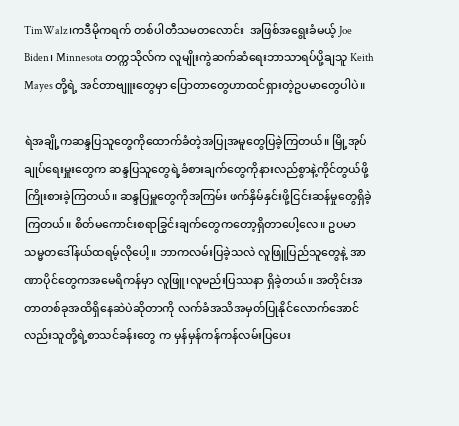TimWalz၊ကဒီမိုကရက် တစ်ပါတီသမတလောင်း  အဖြစ်အရွေးခံမယ့် Joe Biden၊ Minnesota တက္ကသိုလ်က လူမျိုးကွဲဆက်ဆံရေးဘာသာရပ်ပို့ချသူ Keith Mayes တို့ရဲ့ အင်တာဗျူးတွေမှာ ပြောတာတွေဟာထင်ရှားတဲ့ဥပမာတွေပါပဲ။

ရဲအချို့ကဆန္ဒပြသူတွေကိုထောက်ခံတဲ့အပြုအမူတွေပြခဲ့ကြတယ်။ မြို့အုပ်ချုပ်ရေးမှူးတွေက ဆန္ဒပြသူတွေရဲ့ခံစားချက်တွေကိုနားလည်စွာနဲ့ကိုင်တွယ်ဖို့ကြိုးစားခဲ့ကြတယ်။ ဆန္ဒပြမှူတွေကိုအကြမ်း ဖက်နှိမ်နှင်းဖို့ငြင်းဆန်မှုတွေရှိခဲ့ကြတယ်။ စိတ်မကောင်းစရာခြွင်းချက်တွေကတော့ရှိတာပေါ့လေ။ ဥပမာသမ္မတဒေါ်နယ်ထရမ့်လိုပေါ့။ ဘာကလမ်းပြခဲ့သလဲ လူဖြူပြည်သူတွေနဲ့ အာဏာပိုင်တွေကအမေရိကန်မှာ လူဖြူ၊လူမည်းပြဿနာ ရှိခဲ့တယ်။ အတိုင်းအတာတစ်ခုအထိရှိနေဆဲပဲဆိုတာကို လက်ခံအသိအမှတ်ပြုနိုင်လောက်အောင်လည်းသူတို့ရဲ့စာသင်ခန်းတွေ က မှန်မှန်ကန်ကန်လမ်းပြပေး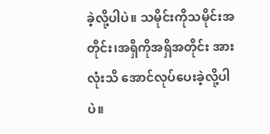ခဲ့လို့ပါပဲ။ သမိုင်းကိုသမိုင်းအတိုင်း၊အရှိကိုအရှိအတိုင်း အားလုံးသိ အောင်လုပ်ပေးခဲ့လို့ပါပဲ။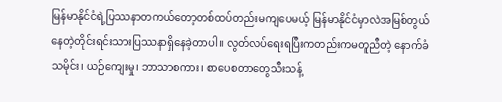မြန်မာနိုင်ငံရဲ့ပြဿနာတကယ်တော့တစ်ထပ်တည်းမကျပေမယ့် မြန်မာနိုင်ငံမှာလဲအမြစ်တွယ်နေတဲ့တိုင်းရင်းသားပြဿနာရှိနေခဲ့တာပါ။ လွတ်လပ်ရေးရပြီးကတည်းကမတူညီတဲ့ နောက်ခံသမိုင်း၊ ယဉ်ကျေးမှု၊ ဘာသာစကား၊ စာပေစတာတွေသီးသန့်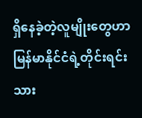ရှိနေခဲ့တဲ့လူမျိုးတွေဟာမြန်မာနိုင်ငံရဲ့တိုင်းရင်းသား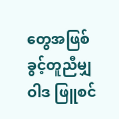တွေအဖြစ်ခွင့်တူညီမျှဝါဒ ဖြူစင်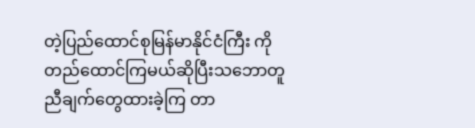တဲ့ပြည်ထောင်စုမြန်မာနိုင်ငံကြီး ကိုတည်ထောင်ကြမယ်ဆိုပြီးသဘောတူညီချက်တွေထားခဲ့ကြ တာ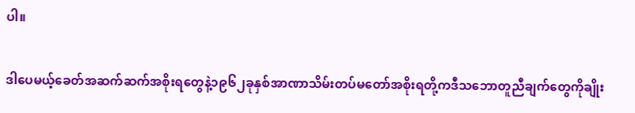ပါ။

ဒါပေမယ့်ခေတ်အဆက်ဆက်အစိုးရတွေနဲ့၁၉၆၂ခုနှစ်အာဏာသိမ်းတပ်မတော်အစိုးရတို့ကဒီသဘောတူညီချက်တွေကိုချိုး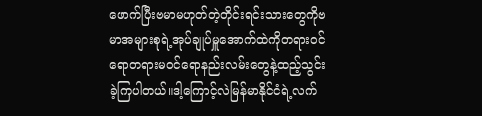ဖောက်ပြီးဗမာမဟုတ်တဲ့တိုင်းရင်းသားတွေကိုဗမာအများစုရဲ့အုပ်ချုပ်မှူအောက်ထဲကိုတရားဝင်ရောတရားမဝင်ရောနည်းလမ်းတွေနဲ့ထည့်သွင်းခဲ့ကြပါတယ်။ဒါ့ကြောင့်လဲမြန်မာနိုင်ငံရဲ့လက်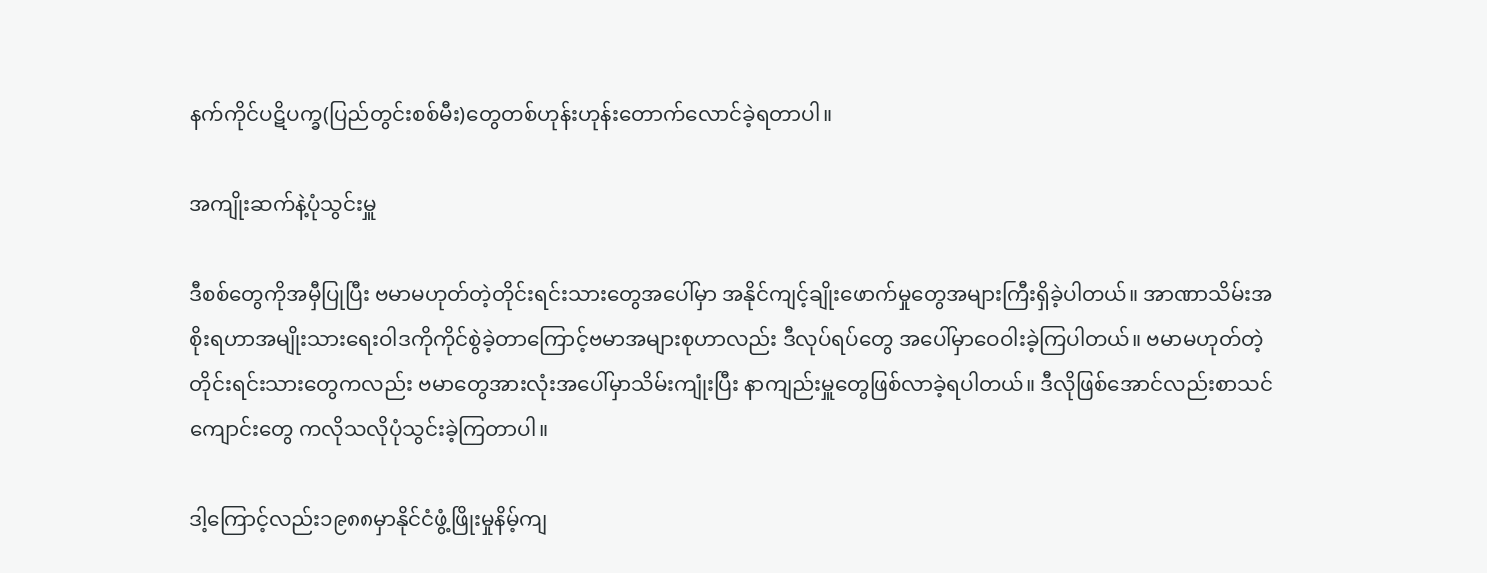နက်ကိုင်ပဋိပက္ခ(ပြည်တွင်းစစ်မီး)တွေတစ်ဟုန်းဟုန်းတောက်လောင်ခဲ့ရတာပါ။

အကျိုးဆက်နဲ့ပုံသွင်းမှူ

ဒီစစ်တွေကိုအမှီပြုပြီး ဗမာမဟုတ်တဲ့တိုင်းရင်းသားတွေအပေါ်မှာ အနိုင်ကျင့်ချိုးဖောက်မှုတွေအများကြီးရှိခဲ့ပါတယ်။ အာဏာသိမ်းအစိုးရဟာအမျိုးသားရေးဝါဒကိုကိုင်စွဲခဲ့တာကြောင့်ဗမာအများစုဟာလည်း ဒီလုပ်ရပ်တွေ အပေါ်မှာဝေဝါးခဲ့ကြပါတယ်။ ဗမာမဟုတ်တဲ့တိုင်းရင်းသားတွေကလည်း ဗမာတွေအားလုံးအပေါ်မှာသိမ်းကျုံးပြီး နာကျည်းမှူတွေဖြစ်လာခဲ့ရပါတယ်။ ဒီလိုဖြစ်အောင်လည်းစာသင်ကျောင်းတွေ ကလိုသလိုပုံသွင်းခဲ့ကြတာပါ။

ဒါ့ကြောင့်လည်း၁၉၈၈မှာနိုင်ငံဖွံ့ဖြိုးမှုနိမ့်ကျ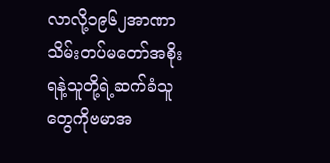လာလို့၁၉၆၂အာဏာသိမ်းတပ်မတော်အစိုးရနဲ့သူတို့ရဲ့ဆက်ခံသူတွေကိုဗမာအ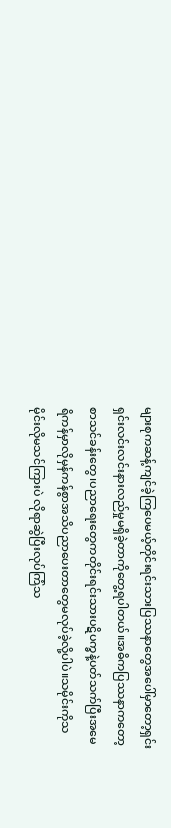များစုကဆန့်ကျင်ခဲ့ကြပေမယ့်တိုင်းရင်းသားပြဿနာတွေအပေါ်မှာတော့ရှင်းရှင်းလင်းလင်းနားလည်မှုမရှိခဲ့တာကိုတွေ့ရပါတယ်။အဓိကပြဿနာကတော့စာသင်ခန်းတွေ၊ပညာရေးတွေကတိုင်းရင်းသားပဋိပက္ခနဲ့ပတ်သက်ပြီးအမေရိကန်မှာလိုမှန်ကန်စွာအသိပညာပေးတာတွေမလုပ်ခဲ့လို့ပါပဲ။သမိုင်းကိုသမိုင်းလိုမသင်ကြားပဲ လိုရာဆွဲပြီးလုပ်ကြံသ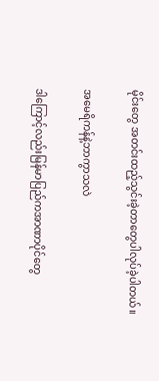မိုင်းတွေ အတင်းထည့်သွင်းခဲ့တာတွေပါလုပ်ခဲ့ပါတယ်။

အမေရိကန်နဲ့ဘာကွာသလဲ

ဒါကြောင့်လည်းမြန်မာပြည်ကအာဏာပိုင်တွေ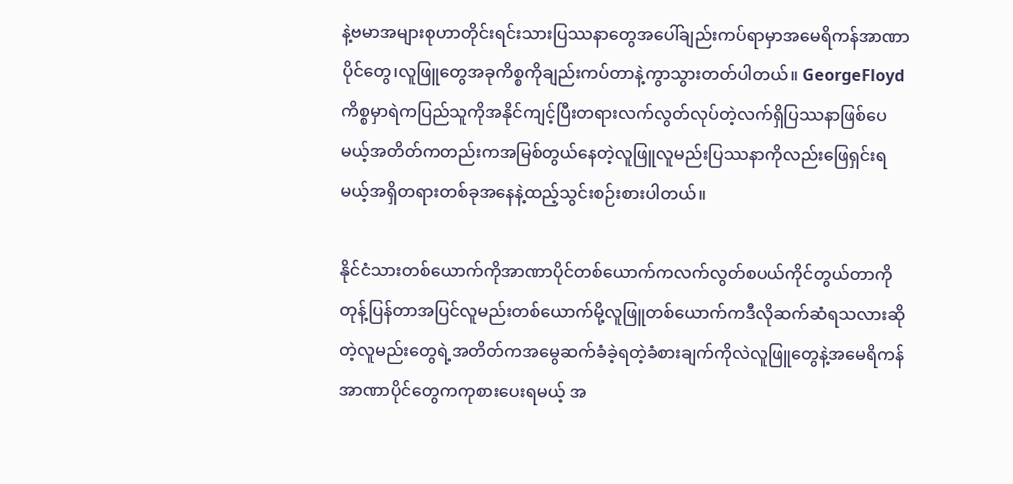နဲ့ဗမာအများစုဟာတိုင်းရင်းသားပြဿနာတွေအပေါ်ချည်းကပ်ရာမှာအမေရိကန်အာဏာပိုင်တွေ၊လူဖြူတွေအခုကိစ္စကိုချည်းကပ်တာနဲ့ကွာသွားတတ်ပါတယ်။ GeorgeFloydကိစ္စမှာရဲကပြည်သူကိုအနိုင်ကျင့်ပြီးတရားလက်လွတ်လုပ်တဲ့လက်ရှိပြဿနာဖြစ်ပေမယ့်အတိတ်ကတည်းကအမြစ်တွယ်နေတဲ့လူဖြူလူမည်းပြဿနာကိုလည်းဖြေရှင်းရမယ့်အရှိတရားတစ်ခုအနေနဲ့ထည့်သွင်းစဉ်းစားပါတယ်။

နိုင်ငံသားတစ်ယောက်ကိုအာဏာပိုင်တစ်ယောက်ကလက်လွတ်စပယ်ကိုင်တွယ်တာကိုတုန့်ပြန်တာအပြင်လူမည်းတစ်ယောက်မို့လူဖြူတစ်ယောက်ကဒီလိုဆက်ဆံရသလားဆိုတဲ့လူမည်းတွေရဲ့အတိတ်ကအမွေဆက်ခံခဲ့ရတဲ့ခံစားချက်ကိုလဲလူဖြူတွေနဲ့အမေရိကန်အာဏာပိုင်တွေကကုစားပေးရမယ့် အ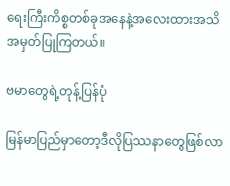ရေးကြီးကိစ္စတစ်ခုအနေနဲ့အလေးထားအသိအမှတ်ပြုကြတယ်။

ဗမာတွေရဲ့တုန့်ပြန်ပုံ

မြန်မာပြည်မှာတော့ဒီလိုပြဿနာတွေဖြစ်လာ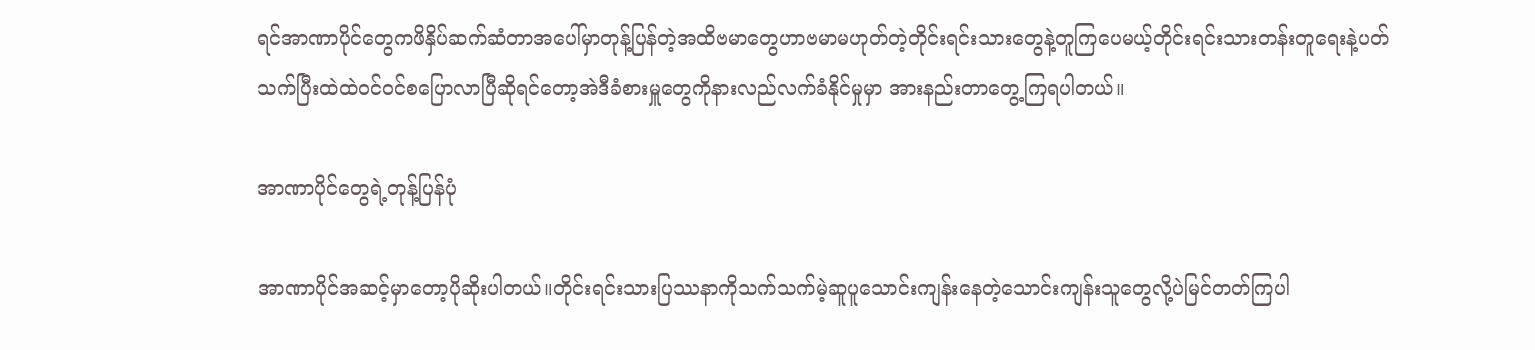ရင်အာဏာပိုင်တွေကဖိနှိပ်ဆက်ဆံတာအပေါ်မှာတုန့်ပြန်တဲ့အထိဗမာတွေဟာဗမာမဟုတ်တဲ့တိုင်းရင်းသားတွေနဲ့တူကြပေမယ့်တိုင်းရင်းသားတန်းတူရေးနဲ့ပတ်သက်ပြီးထဲထဲဝင်ဝင်စပြောလာပြီဆိုရင်တော့အဲဒီခံစားမှူတွေကိုနားလည်လက်ခံနိုင်မှုမှာ အားနည်းတာတွေ့ကြရပါတယ်။

အာဏာပိုင်တွေရဲ့တုန့်ပြန်ပုံ

အာဏာပိုင်အဆင့်မှာတော့ပိုဆိုးပါတယ်။တိုင်းရင်းသားပြဿနာကိုသက်သက်မဲ့ဆူပူသောင်းကျန်းနေတဲ့သောင်းကျန်းသူတွေလို့ပဲမြင်တတ်ကြပါ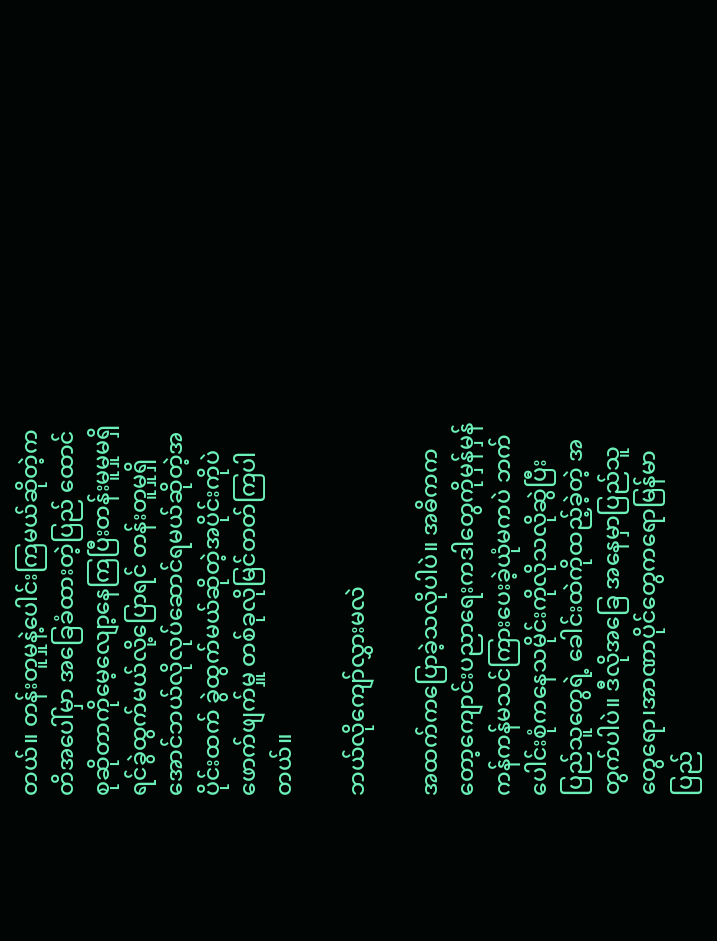တယ်။ တန်းတူမှုနဲ့ပေါင်းကြမယ်ဆိုတဲ့ကတိအပေါ်မှာ အခြေခံထားတဲ့ပြည် ထောင်စုဆိုတာကိုမေ့လျော့နေကြပြီးတန်းမူမှုမရှိရင်ခွဲထွက်မယ်လို့ပြောရင် တန်းတူမှုရှိအောင်ဘယ်လိုလုပ်ဆောင်ရမယ်ဆိုတဲ့အပိုင်းထက် ခွဲထွက်မယ်ဆိုတဲ့အပိုင်းကိုပဲဖောက်ဖျက်မှူ တစ်ခုလိုမြင်တတ်ကြပါတယ်။

ဘယ်လိုကျော်လွှားမလဲ

အထက်ကပြောခဲ့သလိုပါပဲ။ အဓိကကတော့ကျောင်းပညာရေးကဒါတွေကိုမှန်မှန်ကန်ကန်မသင်ကြားပေးခဲ့ယုံမကပဲ ဘက်ပေါင်းစုံကနေသမိုင်းကိုလိုသလိုဆွဲပြီးပြည်သူတွေရဲ့ ခေါင်းထဲကိုထည့်ခဲ့တဲ့ အတွက်ပါပဲ။ ဒီလိုအခြေ အနေမှာပြည်သူတွေရော၊အာဏာပိုင်တွေကရောမြန်မာပြည်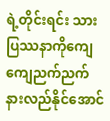ရဲ့တိုင်းရင်း သားပြဿနာကိုကျေကျေညက်ညက်နားလည်နိုင်အောင်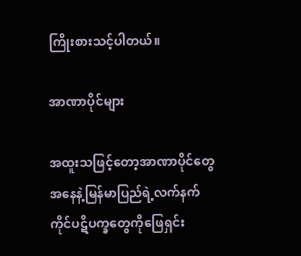ကြိုးစားသင့်ပါတယ်။

အာဏာပိုင်များ

အထူးသဖြင့်တော့အာဏာပိုင်တွေအနေနဲ့မြန်မာပြည်ရဲ့လက်နက်ကိုင်ပဋိပက္ခတွေကိုဖြေရှင်း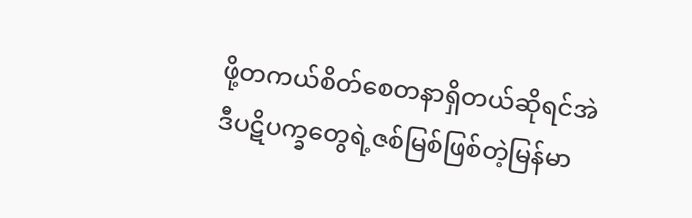ဖို့တကယ်စိတ်စေတနာရှိတယ်ဆိုရင်အဲဒီပဋိပက္ခတွေရဲ့ဇစ်မြစ်ဖြစ်တဲ့မြန်မာ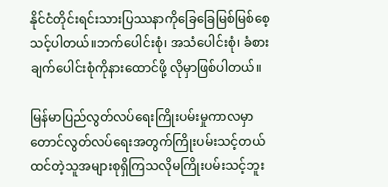နိုင်ငံတိုင်းရင်းသားပြဿနာကိုခြေခြေမြစ်မြစ်စေ့သင့်ပါတယ်။ဘက်ပေါင်းစုံ၊ အသံပေါင်းစုံ၊ ခံစားချက်ပေါင်းစုံကိုနားထောင်ဖို့ လိုမှာဖြစ်ပါတယ်။

မြန်မာပြည်လွတ်လပ်ရေးကြိုးပမ်းမှုကာလမှာတောင်လွတ်လပ်ရေးအတွက်ကြိုးပမ်းသင့်တယ်ထင်တဲ့သူအများစုရှိကြသလိုမကြိုးပမ်းသင့်ဘူး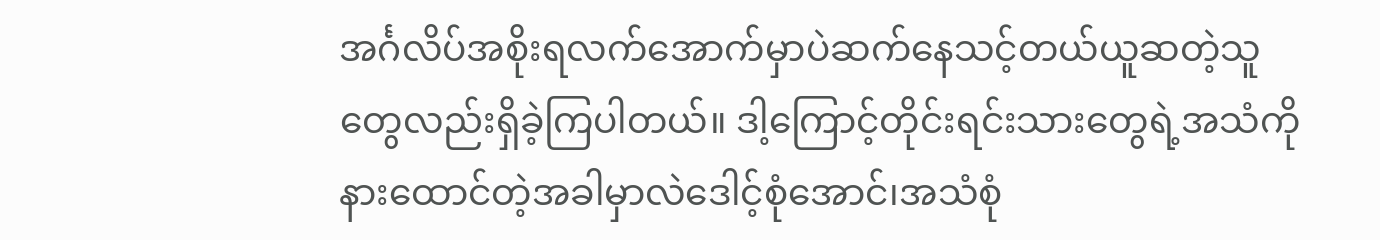အင်္ဂလိပ်အစိုးရလက်အောက်မှာပဲဆက်နေသင့်တယ်ယူဆတဲ့သူတွေလည်းရှိခဲ့ကြပါတယ်။ ဒါ့ကြောင့်တိုင်းရင်းသားတွေရဲ့အသံကိုနားထောင်တဲ့အခါမှာလဲဒေါင့်စုံအောင်၊အသံစုံ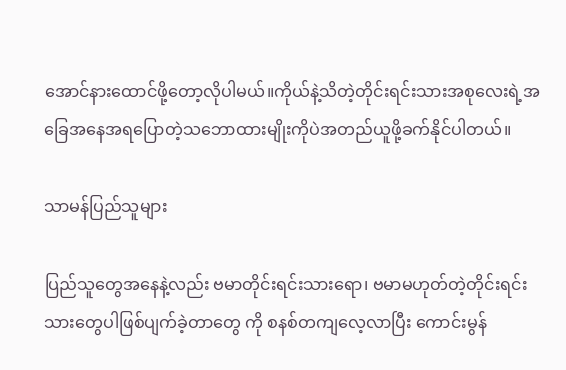အောင်နားထောင်ဖို့တော့လိုပါမယ်။ကိုယ်နဲ့သိတဲ့တိုင်းရင်းသားအစုလေးရဲ့အခြေအနေအရပြောတဲ့သဘောထားမျိုးကိုပဲအတည်ယူဖို့ခက်နိုင်ပါတယ်။

သာမန်ပြည်သူများ

ပြည်သူတွေအနေနဲ့လည်း ဗမာတိုင်းရင်းသားရော၊ ဗမာမဟုတ်တဲ့တိုင်းရင်းသားတွေပါဖြစ်ပျက်ခဲ့တာတွေ ကို စနစ်တကျလေ့လာပြီး ကောင်းမွန်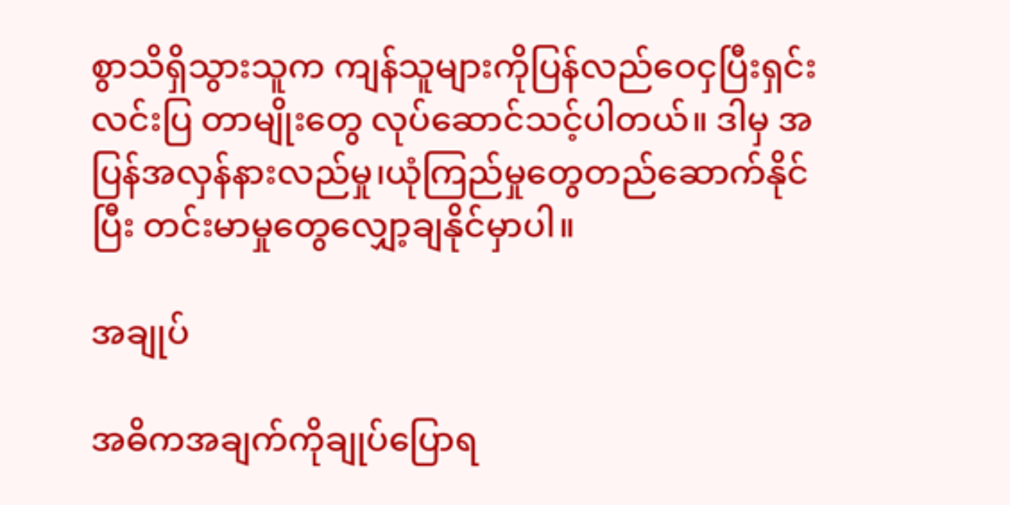စွာသိရှိသွားသူက ကျန်သူများကိုပြန်လည်ဝေငှပြီးရှင်းလင်းပြ တာမျိုးတွေ လုပ်ဆောင်သင့်ပါတယ်။ ဒါမှ အပြန်အလှန်နားလည်မှု၊ယုံကြည်မှုတွေတည်ဆောက်နိုင်ပြီး တင်းမာမှုတွေလျှော့ချနိုင်မှာပါ။

အချုပ်

အဓိကအချက်ကိုချုပ်ပြောရ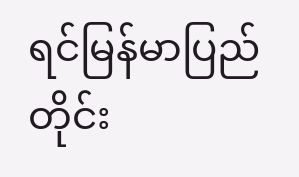ရင်မြန်မာပြည်တိုင်း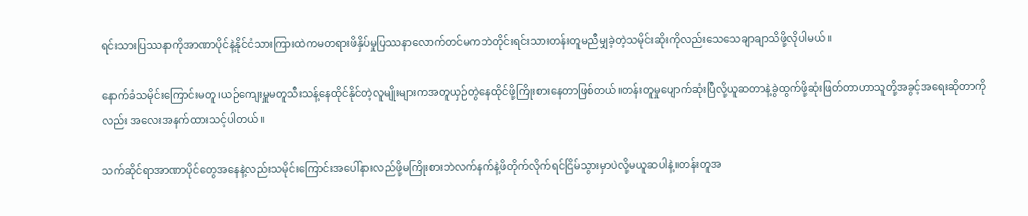ရင်းသားပြဿနာကိုအာဏာပိုင်နဲ့နိုင်ငံသားကြားထဲကမတရားဖိနှိပ်မှုပြဿနာလောက်တင်မကဘဲတိုင်းရင်းသားတန်းတူမညီမျှခဲ့တဲ့သမိုင်းဆိုးကိုလည်းသေသေချာချာသိဖို့လိုပါမယ်။

နောက်ခံသမိုင်းကြောင်းမတူ၊ယဉ်ကျေးမှူမတူသီးသန့်နေထိုင်နိုင်တဲ့လူမျိုးများကအတူယှဉ်တွဲနေထိုင်ဖို့ကြိုးစားနေတာဖြစ်တယ်။တန်းတူမှုပျောက်ဆုံးပြီလို့ယူဆတာနဲ့ခွဲထွက်ဖို့ဆုံးဖြတ်တာဟာသူတို့အခွင့်အရေးဆိုတာကိုလည်း အလေးအနက်ထားသင့်ပါတယ်။

သက်ဆိုင်ရာအာဏာပိုင်တွေအနေနဲ့လည်းသမိုင်းကြောင်းအပေါ်နားလည်ဖို့မကြိုးစားဘဲလက်နက်နဲ့ဖိတိုက်လိုက်ရင်ငြိမ်သွားမှာပဲလို့မယူဆပါနဲ့။တန်းတူအ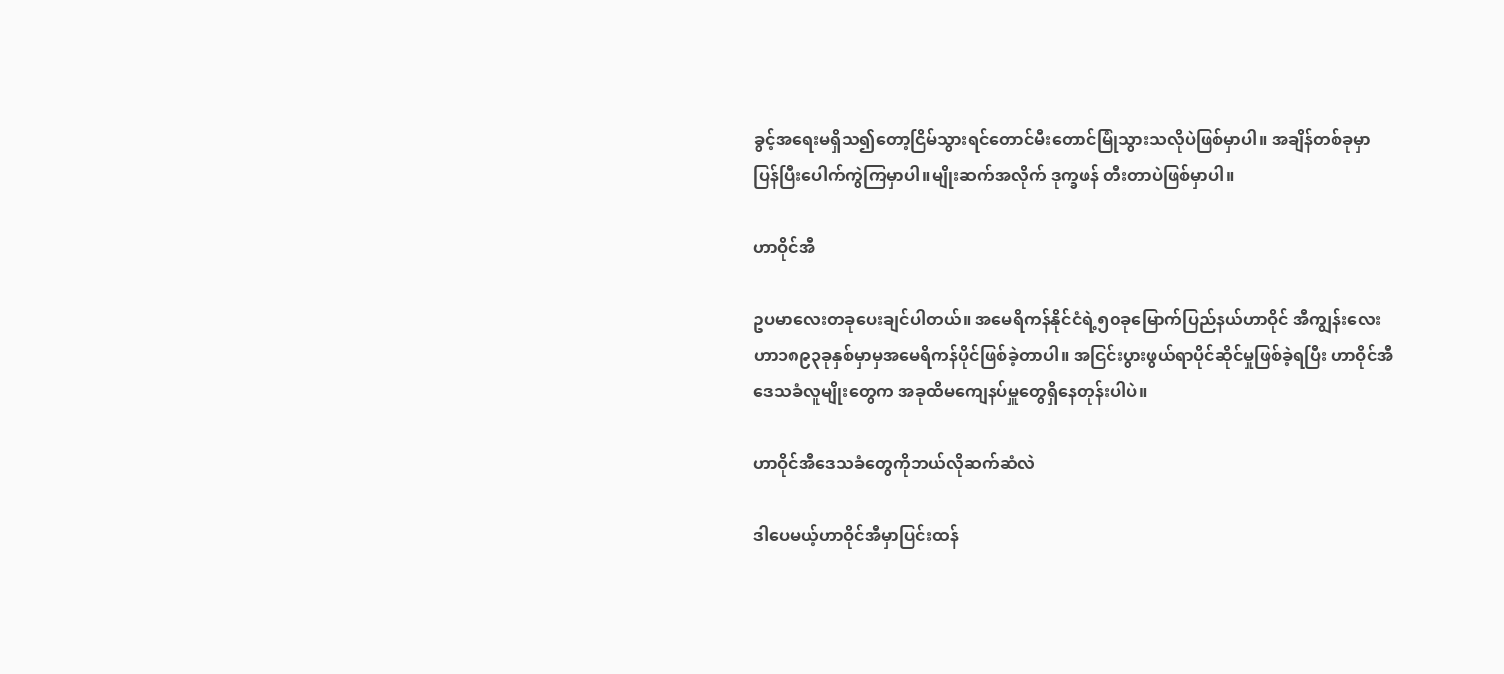ခွင့်အရေးမရှိသ၍တော့ငြိမ်သွားရင်တောင်မီးတောင်မြုံသွားသလိုပဲဖြစ်မှာပါ။ အချိန်တစ်ခုမှာ ပြန်ပြီးပေါက်ကွဲကြမှာပါ။မျိုးဆက်အလိုက် ဒုက္ခဖန် တီးတာပဲဖြစ်မှာပါ။

ဟာဝိုင်အီ

ဥပမာလေးတခုပေးချင်ပါတယ်။ အမေရိကန်နိုင်ငံရဲ့၅၀ခုမြောက်ပြည်နယ်ဟာဝိုင် အီကျွန်းလေးဟာ၁၈၉၃ခုနှစ်မှာမှအမေရိကန်ပိုင်ဖြစ်ခဲ့တာပါ။ အငြင်းပွားဖွယ်ရာပိုင်ဆိုင်မှုဖြစ်ခဲ့ရပြီး ဟာဝိုင်အီဒေသခံလူမျိုးတွေက အခုထိမကျေနပ်မှူတွေရှိနေတုန်းပါပဲ။

ဟာဝိုင်အီဒေသခံတွေကိုဘယ်လိုဆက်ဆံလဲ

ဒါပေမယ့်ဟာဝိုင်အီမှာပြင်းထန်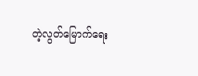တဲ့လွတ်မြောက်ရေး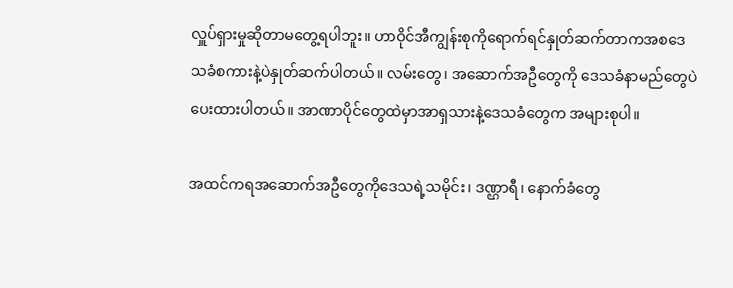လှူပ်ရှားမှုဆိုတာမတွေ့ရပါဘူး။ ဟာဝိုင်အီကျွန်းစုကိုရောက်ရင်နှုတ်ဆက်တာကအစဒေသခံစကားနဲ့ပဲနှုတ်ဆက်ပါတယ်။ လမ်းတွေ၊ အဆောက်အဦတွေကို ဒေသခံနာမည်တွေပဲပေးထားပါတယ်။ အာဏာပိုင်တွေထဲမှာအာရှသားနဲ့ဒေသခံတွေက အများစုပါ။

အထင်ကရအဆောက်အဦတွေကိုဒေသရဲ့သမိုင်း၊ ဒဏ္ဌာရီ၊ နောက်ခံတွေ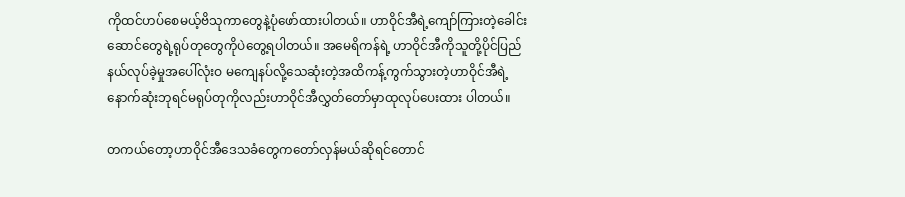ကိုထင်ဟပ်စေမယ့်ဗိသုကာတွေနဲ့ပုံဖော်ထားပါတယ်။ ဟာဝိုင်အီရဲ့ကျော်ကြားတဲ့ခေါင်းဆောင်တွေရဲ့ရုပ်တုတွေကိုပဲတွေ့ရပါတယ်။ အမေရိကန်ရဲ့ ဟာဝိုင်အီကိုသူတို့ပိုင်ပြည်နယ်လုပ်ခဲ့မှုအပေါ်လုံးဝ မကျေနပ်လို့သေဆုံးတဲ့အထိကန့်ကွက်သွားတဲ့ဟာဝိုင်အီရဲ့နောက်ဆုံးဘုရင်မရုပ်တုကိုလည်းဟာဝိုင်အီလွှတ်တော်မှာထုလုပ်ပေးထား ပါတယ်။

တကယ်တော့ဟာဝိုင်အီဒေသခံတွေကတော်လှန်မယ်ဆိုရင်တောင်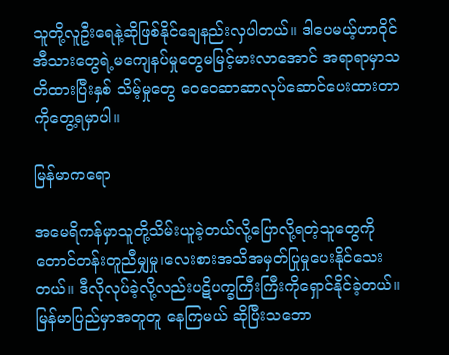သူတို့လူဦးရေနဲ့ဆိုဖြစ်နိုင်ချေနည်းလှပါတယ်။ ဒါပေမယ့်ဟာဝိုင်အီသားတွေရဲ့မကျေနပ်မှုတွေမမြင့်မားလာအောင် အရာရာမှာသတိထားပြီးနှစ် သိမ့်မှုတွေ ဝေဝေဆာဆာလုပ်ဆောင်ပေးထားတာကိုတွေ့ရမှာပါ။

မြန်မာကရော

အမေရိကန်မှာသူတို့သိမ်းယူခဲ့တယ်လို့ပြောလို့ရတဲ့သူတွေကိုတောင်တန်းတူညီမျှမှု၊လေးစားအသိအမှတ်ပြုမှုပေးနိုင်သေးတယ်။ ဒီလိုလုပ်ခဲ့လို့လည်းပဋိပက္ခကြီးကြီးကိုရှောင်နိုင်ခဲ့တယ်။ မြန်မာပြည်မှာအတူတူ နေကြမယ် ဆိုပြီးသဘော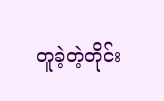တူခဲ့တဲ့တိုင်း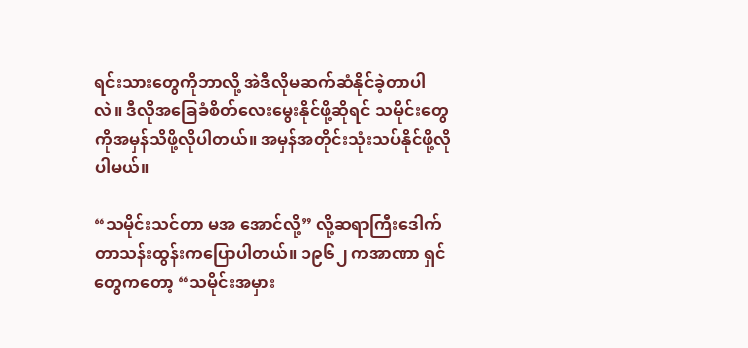ရင်းသားတွေကိုဘာလို့ အဲဒီလိုမဆက်ဆံနိုင်ခဲ့တာပါ လဲ။ ဒီလိုအခြေခံစိတ်လေးမွေးနိုင်ဖို့ဆိုရင် သမိုင်းတွေကိုအမှန်သိဖို့လိုပါတယ်။ အမှန်အတိုင်းသုံးသပ်နိုင်ဖို့လိုပါမယ်။

“သမိုင်းသင်တာ မအ အောင်လို့” လို့ဆရာကြီးဒေါက်တာသန်းထွန်းကပြောပါတယ်။ ၁၉၆၂ ကအာဏာ ရှင်တွေကတော့ “သမိုင်းအမှား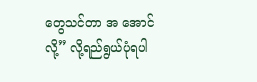တွေသင်တာ အ အောင်လို့” လို့ရည်ရွယ်ပုံရပါ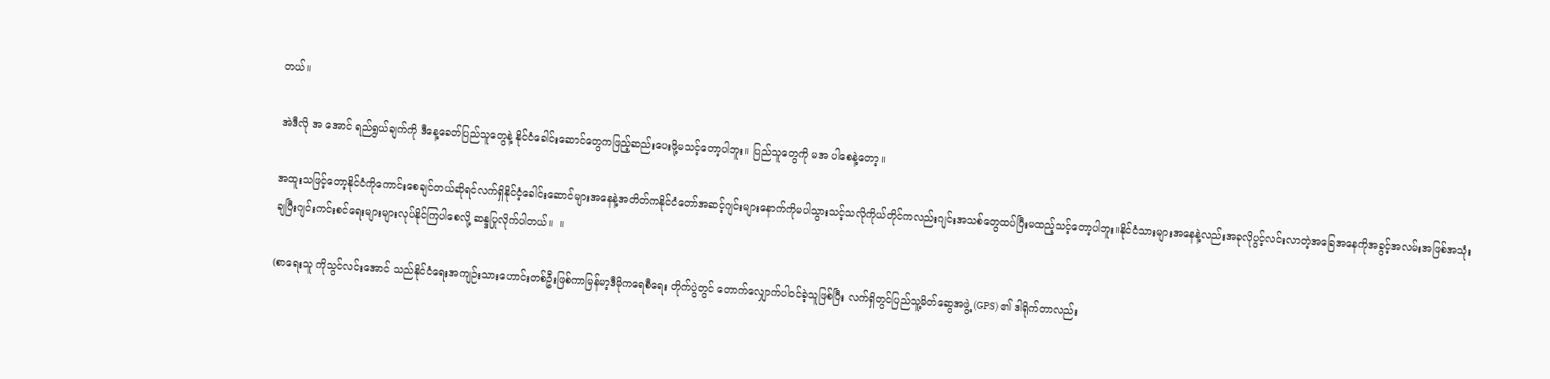တယ်။

အဲဒီလို အ အောင် ရည်ရွယ်ချက်ကို ဒီနေ့ခေတ်ပြည်သူတွေနဲ့ နိုင်ငံခေါင်းဆောင်တွေကဖြည့်ဆည်းပေးဖို့မသင့်တော့ပါဘူး။ ပြည်သူတွေကို မအ ပါစေနဲ့တော့။

အထူးသဖြင့်တော့နိုင်ငံကိုကောင်းစေချင်တယ်ဆိုရင်လက်ရှိနိုင်ငံ့ခေါင်းဆောင်များအနေနဲ့အတိတ်ကနိုင်ငံတော်အဆင့်ဂျင်းများနောက်ကိုမပါသွားသင့်သလိုကိုယ်တိုင်ကလည်းဂျင်းအသစ်တွေထပ်ပြီးမထည့်သင့်တော့ပါဘူး။နိုင်ငံသားများအနေနဲ့လည်းအခုလိုပွင့်လင်းလာတဲ့အခြေအနေကိုအခွင့်အလမ်းအဖြစ်အသုံးချပြီးဂျင်းကင်းစင်ရေးများများလုပ်နိုင်ကြပါစေလို့ ဆန္ဒပြုလိုက်ပါတယ်။  ။

(စာရေးသူ ကိုသွင်လင်းအောင် သည်နိုင်ငံရေးအကျဉ်းသားဟောင်းတစ်ဦးဖြစ်ကာမြန်မာ့ဒီမိုကရေစီရေး တိုက်ပွဲတွင် တောက်လျှောက်ပါဝင်ခဲ့သူဖြစ်ပြီး လက်ရှိတွင်ပြည်သူ့မိတ်ဆွေအဖွဲ့ (GPS) ၏ ဒါရိုက်တာလည်း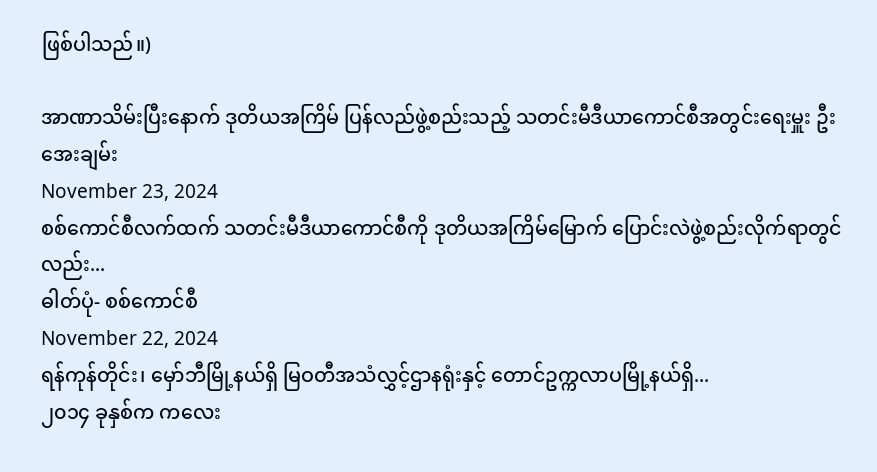ဖြစ်ပါသည်။)

အာဏာသိမ်းပြီးနောက် ဒုတိယအကြိမ် ပြန်လည်ဖွဲ့စည်းသည့် သတင်းမီဒီယာကောင်စီအတွင်းရေးမှူး ဦးအေးချမ်း
November 23, 2024
စစ်ကောင်စီလက်ထက် သတင်းမီဒီယာကောင်စီကို ဒုတိယအကြိမ်မြောက် ပြောင်းလဲဖွဲ့စည်းလိုက်ရာတွင်လည်း...
ဓါတ်ပုံ- စစ်ကောင်စီ
November 22, 2024
ရန်ကုန်တိုင်း၊ မှော်ဘီမြို့နယ်ရှိ မြဝတီအသံလွှင့်ဌာနရုံးနှင့် တောင်ဥက္ကလာပမြို့နယ်ရှိ...
၂၀၁၄ ခုနှစ်က ကလေး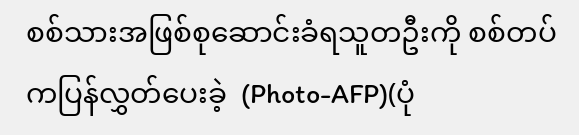စစ်သားအဖြစ်စုဆောင်းခံရသူတဦးကို စစ်တပ်ကပြန်လွှတ်ပေးခဲ့  (Photo-AFP)(ပုံ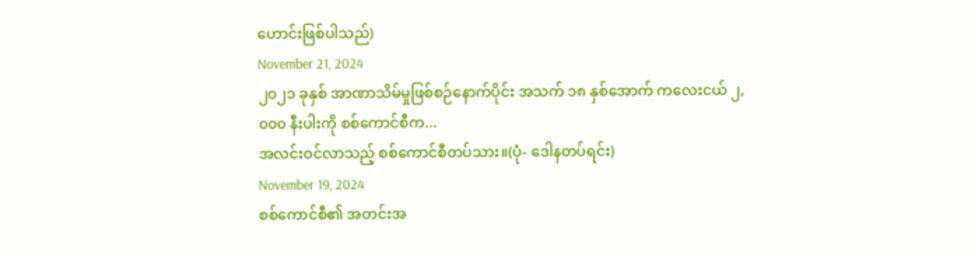ဟောင်းဖြစ်ပါသည်)
November 21, 2024
၂၀၂၁ ခုနှစ် အာဏာသိမ်မှုဖြစ်စဉ်နောက်ပိုင်း အသက် ၁၈ နှစ်အောက် ကလေးငယ် ၂,၀၀၀ နီးပါးကို စစ်ကောင်စီက...
အလင်းဝင်လာသည့် စစ်ကောင်စီတပ်သား။(ပုံ- ဒေါနတပ်ရင်း)
November 19, 2024
စစ်ကောင်စီ၏ အတင်းအ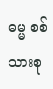ဓမ္မ စစ်သားစု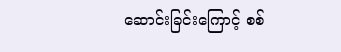ဆောင်းခြင်းကြောင့် စစ်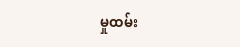မှုထမ်း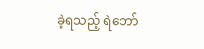ခဲ့ရသည့် ရဲဘော်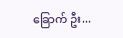ခြောက် ဦး...